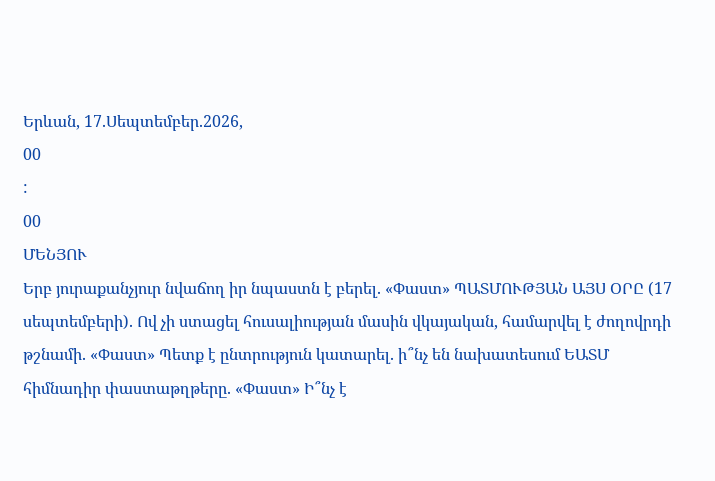Երևան, 17.Սեպտեմբեր.2026,
00
:
00
ՄԵՆՅՈՒ
Երբ յուրաքանչյուր նվաճող իր նպաստն է բերել. «Փաստ» ՊԱՏՄՈՒԹՅԱՆ ԱՅՍ ՕՐԸ (17 սեպտեմբերի). Ով չի ստացել հուսալիության մասին վկայական, համարվել է ժողովրդի թշնամի. «Փաստ» Պետք է ընտրություն կատարել. ի՞նչ են նախատեսում ԵԱՏՄ հիմնադիր փաստաթղթերը. «Փաստ» Ի՞նչ է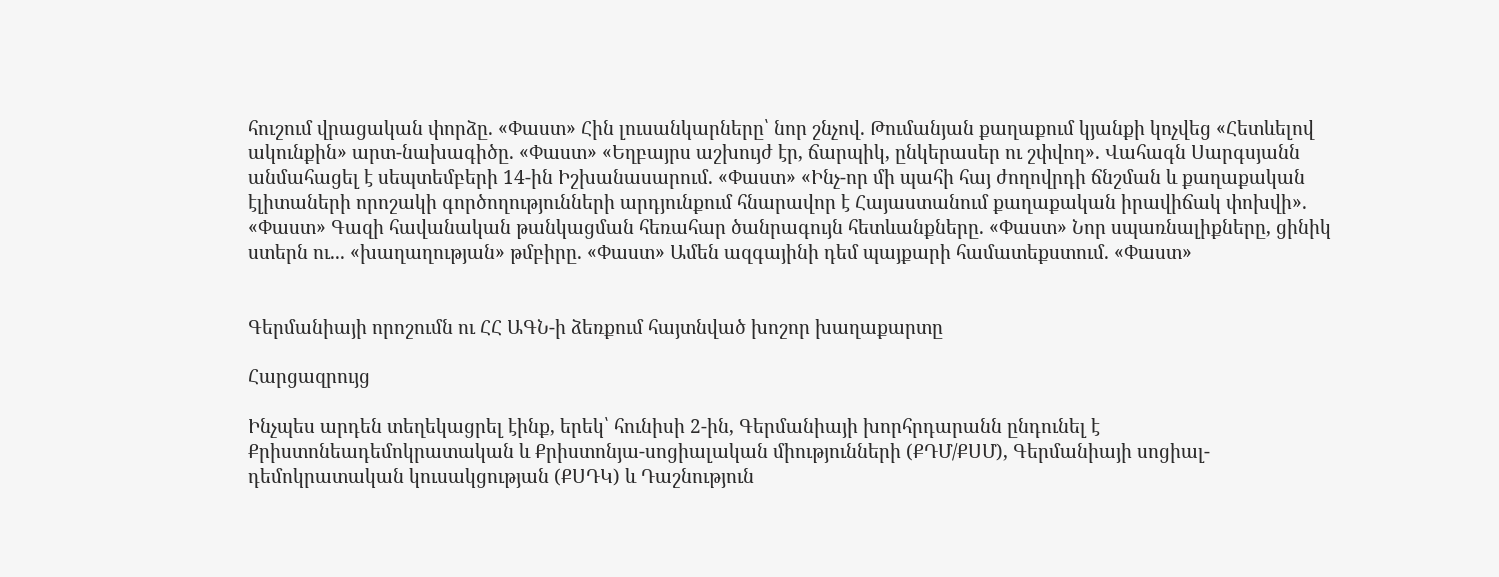հուշում վրացական փորձը. «Փաստ» Հին լուսանկարները՝ նոր շնչով. Թումանյան քաղաքում կյանքի կոչվեց «Հետևելով ակունքին» արտ-նախագիծը. «Փաստ» «Եղբայրս աշխույժ էր, ճարպիկ, ընկերասեր ու շփվող». Վահագն Սարգսյանն անմահացել է սեպտեմբերի 14-ին Իշխանասարում. «Փաստ» «Ինչ-որ մի պահի հայ ժողովրդի ճնշման և քաղաքական էլիտաների որոշակի գործողությունների արդյունքում հնարավոր է Հայաստանում քաղաքական իրավիճակ փոխվի». «Փաստ» Գազի հավանական թանկացման հեռահար ծանրագույն հետևանքները. «Փաստ» Նոր սպառնալիքները, ցինիկ ստերն ու... «խաղաղության» թմբիրը. «Փաստ» Ամեն ազգայինի դեմ պայքարի համատեքստում. «Փաստ»


Գերմանիայի որոշումն ու ՀՀ ԱԳՆ-ի ձեռքում հայտնված խոշոր խաղաքարտը

Հարցազրույց

Ինչպես արդեն տեղեկացրել էինք, երեկ՝ հունիսի 2-ին, Գերմանիայի խորհրդարանն ընդունել է Քրիստոնեադեմոկրատական և Քրիստոնյա-սոցիալական միությունների (ՔԴՄ/ՔՍՄ), Գերմանիայի սոցիալ-դեմոկրատական կուսակցության (ՔՍԴԿ) և Դաշնություն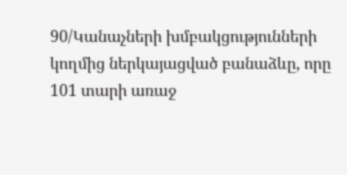90/Կանաչների խմբակցությունների կողմից ներկայացված բանաձևը, որը 101 տարի առաջ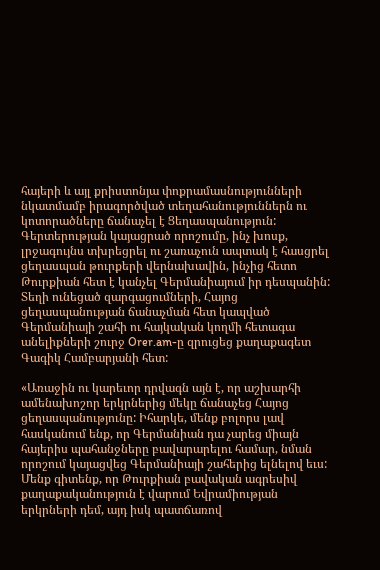հայերի և այլ քրիստոնյա փոքրամասնությունների նկատմամբ իրագործված տեղահանություններն ու կոտորածները ճանաչել է Ցեղասպանություն: Գերտերության կայացրած որոշումը, ինչ խոսք, լրջագույնս տխրեցրել ու շառաչուն ապտակ է հասցրել ցեղասպան թուրքերի վերնախավին, ինչից հետո Թուրքիան հետ է կանչել Գերմանիայում իր դեսպանին: Տեղի ունեցած զարգացումների, Հայոց ցեղասպանության ճանաչման հետ կապված Գերմանիայի շահի ու հայկական կողմի հետագա անելիքների շուրջ Orer.am-ը զրուցեց քաղաքագետ Գագիկ Համբարյանի հետ:

«Առաջին ու կարեւոր դրվագն այն է, որ աշխարհի ամենախոշոր երկրներից մեկը ճանաչեց Հայոց ցեղասպանությունը: Իհարկե, մենք բոլորս լավ հասկանում ենք, որ Գերմանիան դա չարեց միայն հայերիս պահանջները բավարարելու համար, նման որոշում կայացվեց Գերմանիայի շահերից ելնելով եւս: Մենք գիտենք, որ Թուրքիան բավական ագրեսիվ քաղաքականություն է վարում Եվրամիության երկրների դեմ, այդ իսկ պատճառով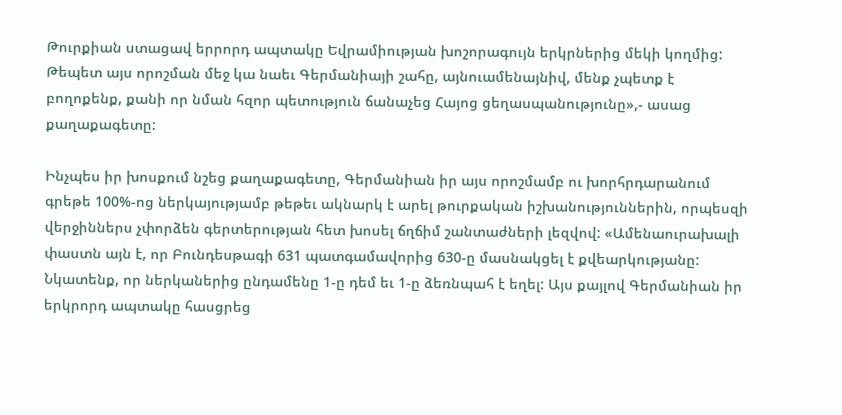Թուրքիան ստացավ երրորդ ապտակը Եվրամիության խոշորագույն երկրներից մեկի կողմից: Թեպետ այս որոշման մեջ կա նաեւ Գերմանիայի շահը, այնուամենայնիվ, մենք չպետք է բողոքենք, քանի որ նման հզոր պետություն ճանաչեց Հայոց ցեղասպանությունը»,- ասաց քաղաքագետը:

Ինչպես իր խոսքում նշեց քաղաքագետը, Գերմանիան իր այս որոշմամբ ու խորհրդարանում գրեթե 100%-ոց ներկայությամբ թեթեւ ակնարկ է արել թուրքական իշխանություններին, որպեսզի վերջիններս չփորձեն գերտերության հետ խոսել ճղճիմ շանտաժների լեզվով: «Ամենաուրախալի փաստն այն է, որ Բունդեսթագի 631 պատգամավորից 630-ը մասնակցել է քվեարկությանը: Նկատենք, որ ներկաներից ընդամենը 1-ը դեմ եւ 1-ը ձեռնպահ է եղել: Այս քայլով Գերմանիան իր երկրորդ ապտակը հասցրեց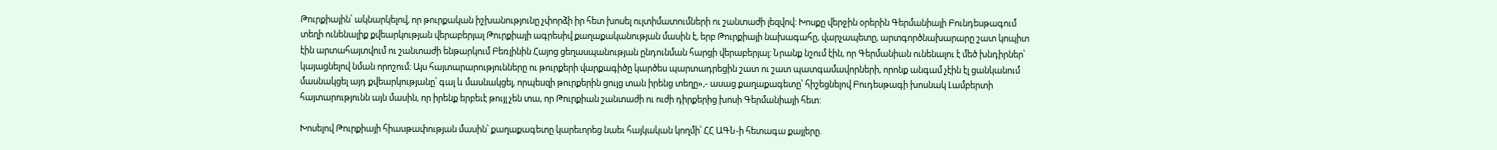Թուրքիային՝ ակնարկելով, որ թուրքական իշխանությունը չփորձի իր հետ խոսել ուլտիմատումների ու շանտաժի լեզվով: Խոսքը վերջին օրերին Գերմանիայի Բունդեսթագում տեղի ունենալիք քվեարկության վերաբերյալ Թուրքիայի ագրեսիվ քաղաքականության մասին է, երբ Թուրքիայի նախագահը, վարչապետը, արտգործնախարարը շատ կոպիտ էին արտահայտվում ու շանտաժի ենթարկում Բեռլինին Հայոց ցեղասպանության ընդունման հարցի վերաբերյալ: Նրանք նշում էին, որ Գերմանիան ունենալու է մեծ խնդիրներ՝ կայացնելով նման որոշում: Այս հայտարարությունները ու թուրքերի վարքագիծը կարծես պարտադրեցին շատ ու շատ պատգամավորների, որոնք անգամ չէին էլ ցանկանում մասնակցել այդ քվեարկությանը՝ գալ և մասնակցել, որպեսզի թուրքերին ցույց տան իրենց տեղը»,- ասաց քաղաքագետը՝ հիշեցնելով Բուդեսթագի խոսնակ Լամբերտի հայտարությունն այն մասին, որ իրենք երբեւէ թույլ չեն տա, որ Թուրքիան շանտաժի ու ուժի դիրքերից խոսի Գերմանիայի հետ:

Խոսելով Թուրքիայի հիասթափության մասին՝ քաղաքագետը կարեւորեց նաեւ հայկական կողմի՝ ՀՀ ԱԳՆ-ի հետագա քայլերը.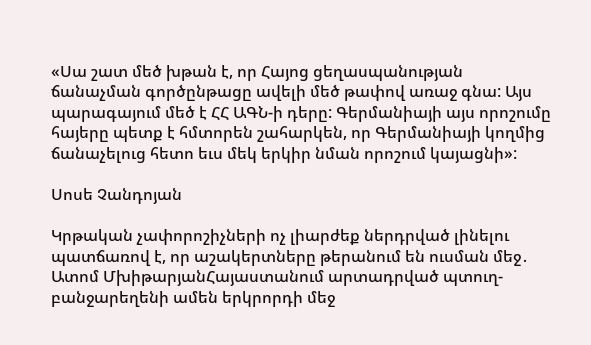«Սա շատ մեծ խթան է, որ Հայոց ցեղասպանության ճանաչման գործընթացը ավելի մեծ թափով առաջ գնա: Այս պարագայում մեծ է ՀՀ ԱԳՆ-ի դերը: Գերմանիայի այս որոշումը հայերը պետք է հմտորեն շահարկեն, որ Գերմանիայի կողմից ճանաչելուց հետո եւս մեկ երկիր նման որոշում կայացնի»:

Սոսե Չանդոյան

Կրթական չափորոշիչների ոչ լիարժեք ներդրված լինելու պատճառով է, որ աշակերտները թերանում են ուսման մեջ․ Ատոմ ՄխիթարյանՀայաստանում արտադրված պտուղ-բանջարեղենի ամեն երկրորդի մեջ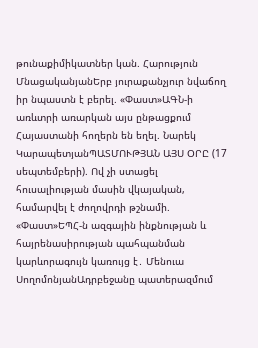թունաքիմիկատներ կան. Հարություն ՄնացականյանԵրբ յուրաքանչյուր նվաճող իր նպաստն է բերել. «Փաստ»ԱԳՆ-ի առևտրի առարկան այս ընթացքում Հայաստանի հողերն են եղել. Նարեկ ԿարապետյանՊԱՏՄՈՒԹՅԱՆ ԱՅՍ ՕՐԸ (17 սեպտեմբերի). Ով չի ստացել հուսալիության մասին վկայական, համարվել է ժողովրդի թշնամի. «Փաստ»ԵՊՀ-ն ազգային ինքնության և հայրենասիրության պահպանման կարևորագույն կառույց է․ Մենուա ՍողոմոնյանԱդրբեջանը պատերազմում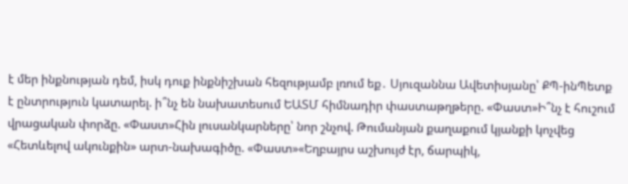է մեր ինքնության դեմ, իսկ դուք ինքնիշխան հեզությամբ լռում եք․ Սյուզաննա Ավետիսյանը՝ ՔՊ-ինՊետք է ընտրություն կատարել. ի՞նչ են նախատեսում ԵԱՏՄ հիմնադիր փաստաթղթերը. «Փաստ»Ի՞նչ է հուշում վրացական փորձը. «Փաստ»Հին լուսանկարները՝ նոր շնչով. Թումանյան քաղաքում կյանքի կոչվեց «Հետևելով ակունքին» արտ-նախագիծը. «Փաստ»«Եղբայրս աշխույժ էր, ճարպիկ,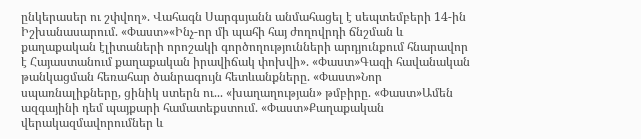ընկերասեր ու շփվող». Վահագն Սարգսյանն անմահացել է սեպտեմբերի 14-ին Իշխանասարում. «Փաստ»«Ինչ-որ մի պահի հայ ժողովրդի ճնշման և քաղաքական էլիտաների որոշակի գործողությունների արդյունքում հնարավոր է Հայաստանում քաղաքական իրավիճակ փոխվի». «Փաստ»Գազի հավանական թանկացման հեռահար ծանրագույն հետևանքները. «Փաստ»Նոր սպառնալիքները, ցինիկ ստերն ու... «խաղաղության» թմբիրը. «Փաստ»Ամեն ազգայինի դեմ պայքարի համատեքստում. «Փաստ»Քաղաքական վերակազմավորումներ և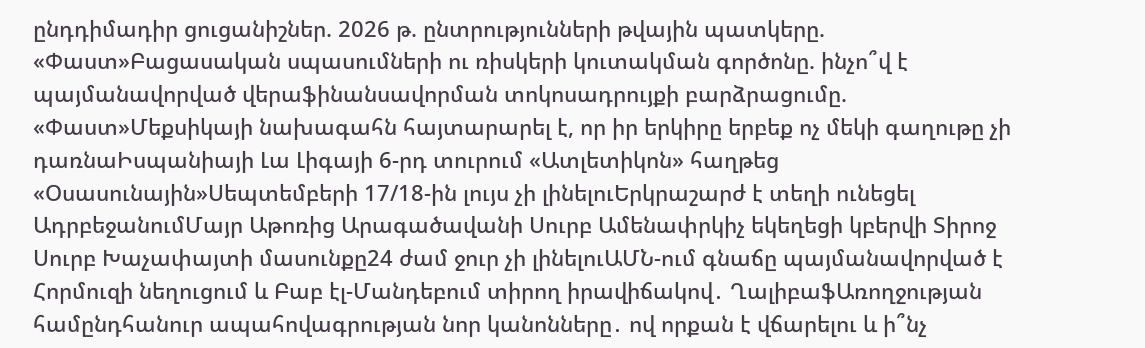ընդդիմադիր ցուցանիշներ. 2026 թ. ընտրությունների թվային պատկերը. «Փաստ»Բացասական սպասումների ու ռիսկերի կուտակման գործոնը. ինչո՞վ է պայմանավորված վերաֆինանսավորման տոկոսադրույքի բարձրացումը. «Փաստ»Մեքսիկայի նախագահն հայտարարել է, որ իր երկիրը երբեք ոչ մեկի գաղութը չի դառնաԻսպանիայի Լա Լիգայի 6-րդ տուրում «Ատլետիկոն» հաղթեց «Օսասունային»Սեպտեմբերի 17/18-ին լույս չի լինելուԵրկրաշարժ է տեղի ունեցել ԱդրբեջանումՄայր Աթոռից Արագածավանի Սուրբ Ամենափրկիչ եկեղեցի կբերվի Տիրոջ Սուրբ Խաչափայտի մասունքը24 ժամ ջուր չի լինելուԱՄՆ-ում գնաճը պայմանավորված է Հորմուզի նեղուցում և Բաբ էլ-Մանդեբում տիրող իրավիճակով․ ՂալիբաֆԱռողջության համընդհանուր ապահովագրության նոր կանոնները․ ով որքան է վճարելու և ի՞նչ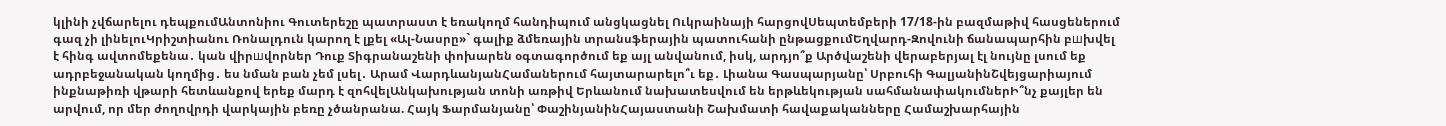կլինի չվճարելու դեպքումԱնտոնիու Գուտերեշը պատրաստ է եռակողմ հանդիպում անցկացնել Ուկրաինայի հարցովՍեպտեմբերի 17/18-ին բազմաթիվ հասցեներում գազ չի լինելուԿրիշտիանու Ռոնալդուն կարող է լքել «Ալ-Նասրը»` գալիք ձմեռային տրանսֆերային պատուհանի ընթացքումԵղվարդ-Զովունի ճանապարհին բшխվել է հինգ ավտոմեքենա․ կան վիրшվորներ Դուք Տիգրանաշենի փոխարեն օգտագործում եք այլ անվանում, իսկ, արդյո՞ք Արծվաշենի վերաբերյալ էլ նույնը լսում եք ադրբեջանական կողմից․ ես նման բան չեմ լսել․ Արամ ՎարդևանյանՀամաներում հայտարարելո՞ւ եք․ Լիանա Գասպարյանը՝ Սրբուհի ԳալյանինՇվեյցարիայում ինքնաթիռի վթարի հետևանքով երեք մարդ է զոհվելԱնկախության տոնի առթիվ Երևանում նախատեսվում են երթևեկության սահմանափակումներԻ՞նչ քայլեր են արվում, որ մեր ժողովրդի վարկային բեռը չծանրանա. Հայկ Ֆարմանյանը՝ ՓաշինյանինՀայաստանի Շախմատի հավաքականները Համաշխարհային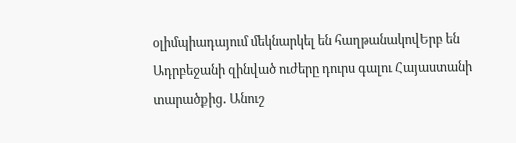օլիմպիադայում մեկնարկել են հաղթանակովԵրբ են Ադրբեջանի զինված ուժերը դուրս գալու Հայաստանի տարածքից․ Անուշ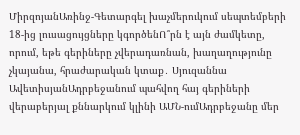ՄիրզոյանԱռինջ-Գետարգել խաչմերուկում սեպտեմբերի 18-ից լուսացույցները կգործենՈ՞րն է այն ժամկետը, որում, եթե գերիները չվերադառնան, խաղաղությունը չկայանա, հրաժարական կտաք․ Սյուզաննա ԱվետիսյանԱդրբեջանում պահվող հայ գերիների վերաբերյալ քննարկում կլինի ԱՄՆ-ումԱդրբեջանը մեր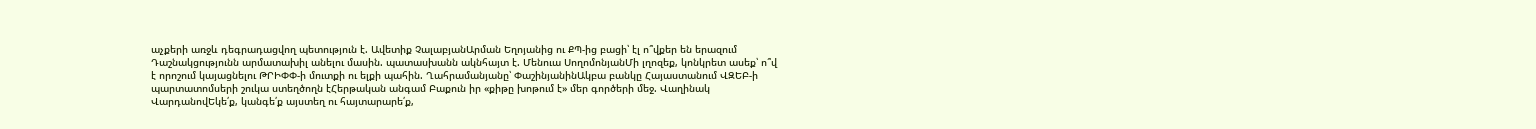աչքերի առջև դեգրադացվող պետություն է. Ավետիք ՉալաբյանԱրման Եղոյանից ու ՔՊ-ից բացի՝ էլ ո՞վքեր են երազում Դաշնակցությունն արմատախիլ անելու մասին. պատասխանն ակնհայտ է. Մենուա ՍողոմոնյանՄի լղոզեք, կոնկրետ ասեք՝ ո՞վ է որոշում կայացնելու ԹՐԻՓՓ-ի մուտքի ու ելքի պահին. Ղահրամանյանը՝ ՓաշինյանինԱկբա բանկը Հայաստանում ՎԶԵԲ-ի պարտատոմսերի շուկա ստեղծողն էՀերթական անգամ Բաքուն իր «քիթը խոթում է» մեր գործերի մեջ. Վաղինակ ՎարդանովԵկե՛ք, կանգե՛ք այստեղ ու հայտարարե՛ք,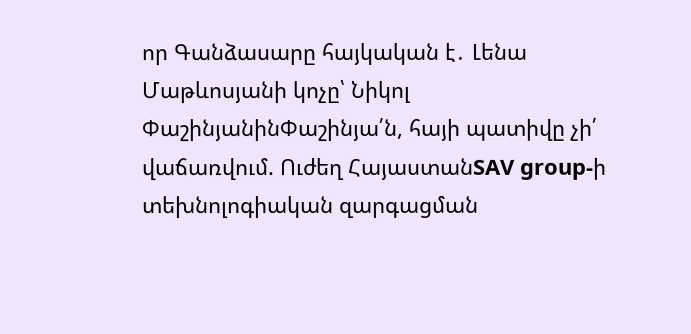որ Գանձասարը հայկական է․ Լենա Մաթևոսյանի կոչը՝ Նիկոլ ՓաշինյանինՓաշինյա՛ն, հայի պատիվը չի՛ վաճառվում. Ուժեղ ՀայաստանSAV group-ի տեխնոլոգիական զարգացման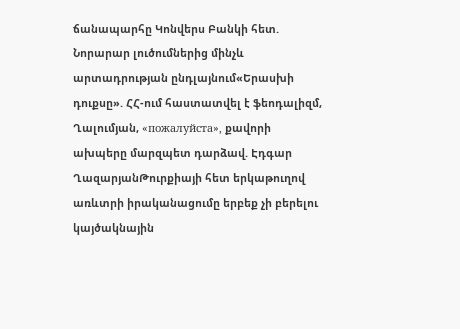ճանապարհը Կոնվերս Բանկի հետ. Նորարար լուծումներից մինչև արտադրության ընդլայնում«Երասխի դուքսը». ՀՀ-ում հաստատվել է ֆեոդալիզմ, Ղալումյան, «пожалуйста», քավորի ախպերը մարզպետ դարձավ. Էդգար ՂազարյանԹուրքիայի հետ երկաթուղով առևտրի իրականացումը երբեք չի բերելու կայծակնային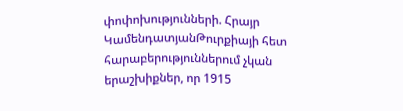փոփոխությունների. Հրայր ԿամենդատյանԹուրքիայի հետ հարաբերություններում չկան երաշխիքներ, որ 1915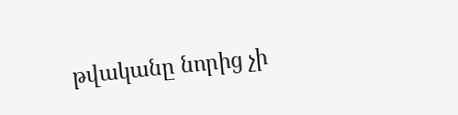թվականը նորից չի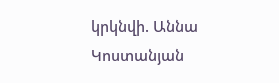կրկնվի. Աննա Կոստանյան